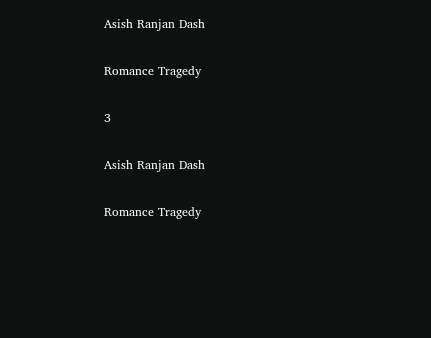Asish Ranjan Dash

Romance Tragedy

3

Asish Ranjan Dash

Romance Tragedy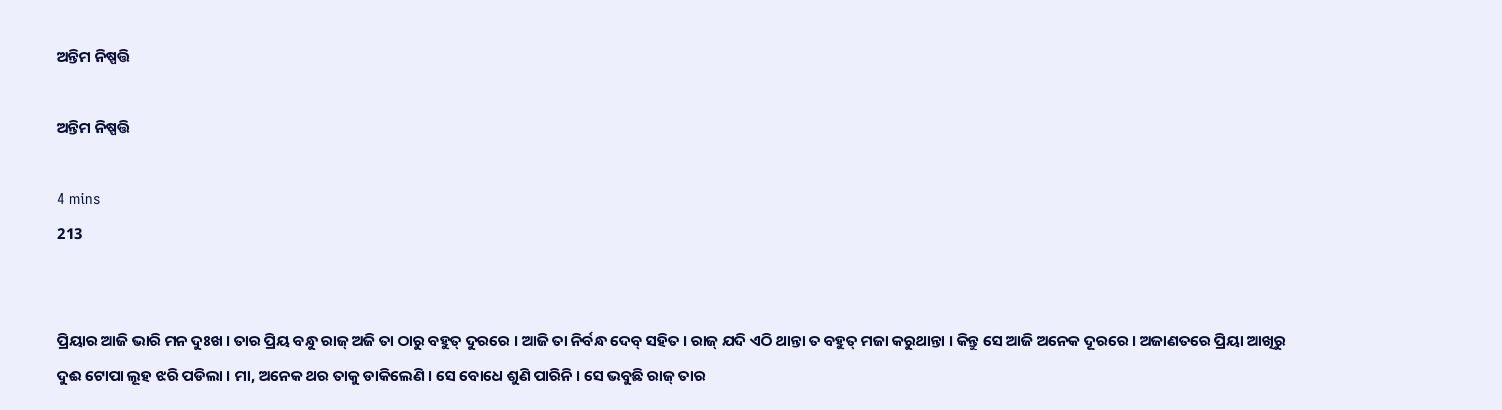ଅନ୍ତିମ ନିଷ୍ପତ୍ତି

ଅନ୍ତିମ ନିଷ୍ପତ୍ତି

4 mins
213


ପ୍ରିୟାର ଆଜି ଭାରି ମନ ଦୁଃଖ । ତାର ପ୍ରିୟ ବନ୍ଧୁ ରାଜ୍ ଅଜି ତା ଠାରୁ ବହୁତ୍ ଦୁରରେ । ଆଜି ତା ନିର୍ବନ୍ଧ ଦେବ୍ ସହିତ । ରାଜ୍ ଯଦି ଏଠି ଥାନ୍ତା ତ ବହୁତ୍ ମଜା କରୁଥାନ୍ତା । କିନ୍ତୁ ସେ ଆଜି ଅନେକ ଦୂରରେ । ଅଜାଣତରେ ପ୍ରିୟା ଆଖିରୁ ଦୁଈ ଟୋପା ଲୂହ ଝରି ପଡିଲା । ମା, ଅନେକ ଥର ତାକୁ ଡାକିଲେଣି । ସେ ବୋଧେ ଶୁଣି ପାରିନି । ସେ ଭବୁଛି ରାଜ୍ ତାର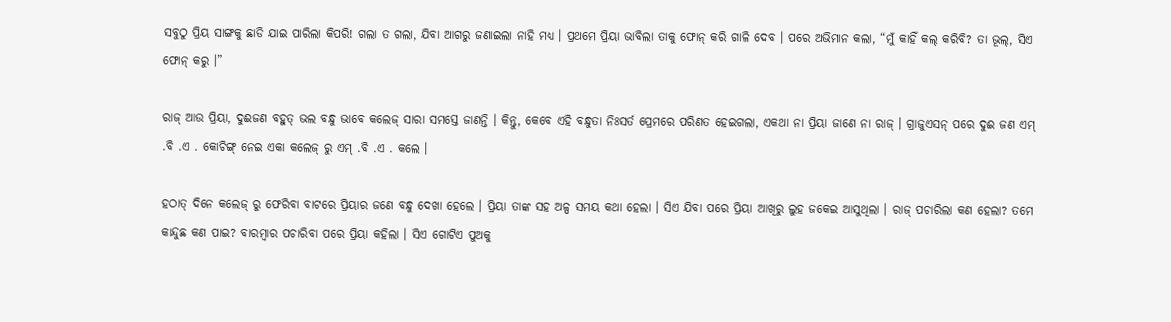ସବୁଠୁ ପ୍ରିୟ ସାଙ୍ଗକୁ ଛାଡି ଯାଇ ପାରିଲା କିପରି! ଗଲା ତ ଗଲା, ଯିବା ଆଗରୁ ଜଣାଇଲା ନାହି ମଧ୍ୟ । ପ୍ରଥମେ ପ୍ରିୟା ଭାବିଲା ତାକୁ ଫୋନ୍ କରି ଗାଳି ଦେବ । ପରେ ଅଭିମାନ କଲା, “ମୁଁ କାହିଁ କଲ୍ କରିବି? ତା ଭୂଲ୍, ସିଏ ଫୋନ୍ କରୁ ।”

ରାଜ୍ ଆଉ ପ୍ରିୟା, ଦୁଈଜଣ ବହୁତ୍ ଭଲ ବନ୍ଧୁ ଭାବେ କଲେଜ୍ ସାରା ସମସ୍ତେ ଜାଣନ୍ତି । କିନ୍ତୁ, କେବେ ଏହି ବନ୍ଧୁତା ନିଃସର୍ତ ପ୍ରେମରେ ପରିଣତ ହେଇଗଲା, ଏକଥା ନା ପ୍ରିୟା ଜାଣେ ନା ରାଜ୍ । ଗ୍ରାଜୁଏସନ୍ ପରେ ଦୁଈ ଜଣ ଏମ୍ .ବି .ଏ . କୋଚିଙ୍ଗ୍ ନେଇ ଏକା କଲେଜ୍ ରୁ ଏମ୍ .ବି .ଏ . କଲେ ।

ହଠାତ୍ ଦିନେ କଲେଜ୍ ରୁ ଫେରିବା ବାଟରେ ପ୍ରିୟାର ଜଣେ ବନ୍ଧୁ ଦେଖା ହେଲେ । ପ୍ରିୟା ତାଙ୍କ ସହ ଅଳ୍ପ ସମୟ କଥା ହେଲା । ସିଏ ଯିବା ପରେ ପ୍ରିୟା ଆଖିରୁ ଲୁହ ଜକେଇ ଆସୁଥିଲା । ରାଜ୍ ପଚାରିଲା କଣ ହେଲା? ତମେ କାନ୍ଦୁଛ କଣ ପାଇ? ବାରମ୍ବାର ପଚାରିବା ପରେ ପ୍ରିୟା କହିଲା । ସିଏ ଗୋଟିଏ ପୁଅକୁ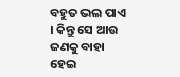ବହୁତ ଭଲ ପାଏ । କିନ୍ତୁ ସେ ଆଉ ଜଣକୁ ବାହା ହେଇ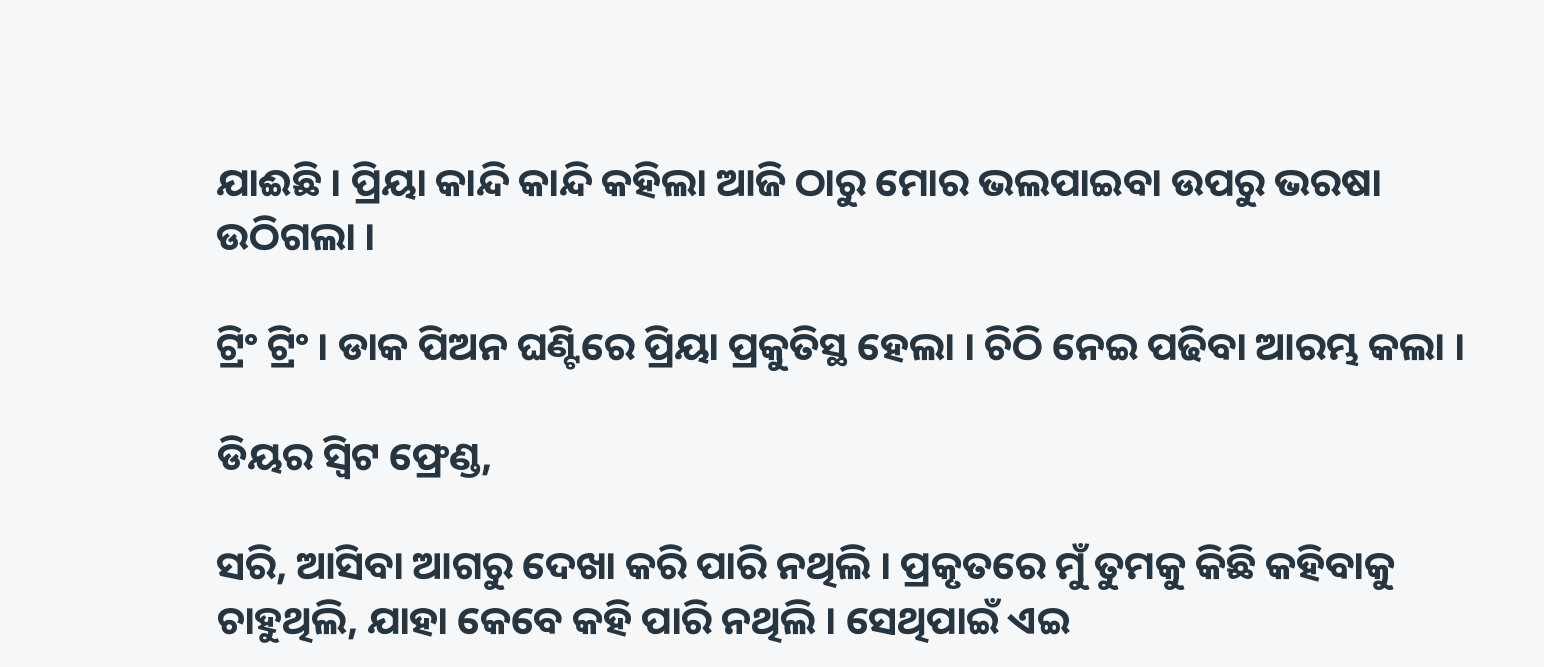ଯାଈଛି । ପ୍ରିୟା କାନ୍ଦି କାନ୍ଦି କହିଲା ଆଜି ଠାରୁ ମୋର ଭଲପାଇବା ଉପରୁ ଭରଷା ଉଠିଗଲା ।

ଟ୍ରିଂ ଟ୍ରିଂ । ଡାକ ପିଅନ ଘଣ୍ଟିରେ ପ୍ରିୟା ପ୍ରକୁତିସ୍ଥ ହେଲା । ଚିଠି ନେଇ ପଢିବା ଆରମ୍ଭ କଲା ।

ଡିୟର ସ୍ୱିଟ ଫ୍ରେଣ୍ଡ,

ସରି, ଆସିବା ଆଗରୁ ଦେଖା କରି ପାରି ନଥିଲି । ପ୍ରକୃତରେ ମୁଁ ତୁମକୁ କିଛି କହିବାକୁ ଚାହୁଥିଲି, ଯାହା କେବେ କହି ପାରି ନଥିଲି । ସେଥିପାଇଁ ଏଇ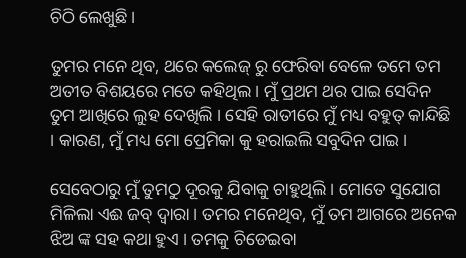ଚିଠି ଲେଖୁଛି ।

ତୁମର ମନେ ଥିବ, ଥରେ କଲେଜ୍ ରୁ ଫେରିବା ବେଳେ ତମେ ତମ ଅତୀତ ବିଶୟରେ ମତେ କହିଥିଲ । ମୁଁ ପ୍ରଥମ ଥର ପାଇ ସେଦିନ ତୁମ ଆଖିରେ ଲୁହ ଦେଖିଲି । ସେହି ରାତୀରେ ମୁଁ ମଧ୍ୟ ବହୁତ୍ କାନ୍ଦିଛି । କାରଣ, ମୁଁ ମଧ୍ୟ ମୋ ପ୍ରେମିକା କୁ ହରାଇଲି ସବୁଦିନ ପାଇ ।

ସେବେଠାରୁ ମୁଁ ତୁମଠୁ ଦୂରକୁ ଯିବାକୁ ଚାହୁଥିଲି । ମୋତେ ସୁଯୋଗ ମିଳିଲା ଏଈ ଜବ୍ ଦ୍ଵାରା । ତମର ମନେଥିବ, ମୁଁ ତମ ଆଗରେ ଅନେକ ଝିଅ ଙ୍କ ସହ କଥା ହୁଏ । ତମକୁ ଚିଡେଇବା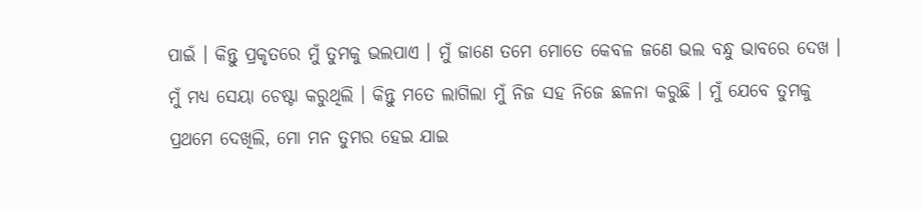ପାଇଁ । କିନ୍ତୁ ପ୍ରକୃତରେ ମୁଁ ତୁମକୁ ଭଲପାଏ । ମୁଁ ଜାଣେ ତମେ ମୋତେ କେବଳ ଜଣେ ଭଲ ବନ୍ଧୁ ଭାବରେ ଦେଖ । ମୁଁ ମଧ୍ୟ ସେୟା ଚେଷ୍ଟା କରୁଥିଲି । କିନ୍ତୁ ମତେ ଲାଗିଲା ମୁଁ ନିଜ ସହ ନିଜେ ଛଳନା କରୁଛି । ମୁଁ ଯେବେ ତୁମକୁ ପ୍ରଥମେ ଦେଖିଲି, ମୋ ମନ ତୁମର ହେଇ ଯାଇ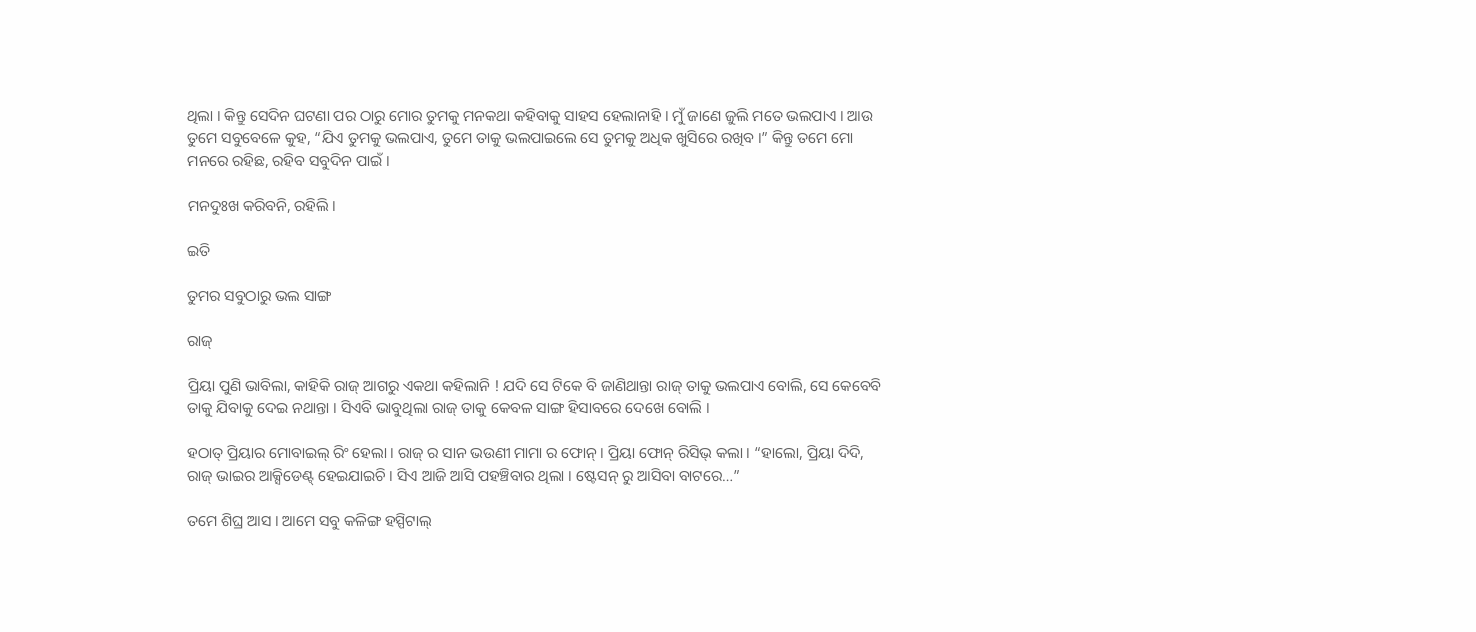ଥିଲା । କିନ୍ତୁ ସେଦିନ ଘଟଣା ପର ଠାରୁ ମୋର ତୁମକୁ ମନକଥା କହିବାକୁ ସାହସ ହେଲାନାହି । ମୁଁ ଜାଣେ ଜୁଲି ମତେ ଭଲପାଏ । ଆଉ ତୁମେ ସବୁବେଳେ କୁହ, “ଯିଏ ତୁମକୁ ଭଲପାଏ, ତୁମେ ତାକୁ ଭଲପାଇଲେ ସେ ତୁମକୁ ଅଧିକ ଖୁସିରେ ରଖିବ ।” କିନ୍ତୁ ତମେ ମୋ ମନରେ ରହିଛ, ରହିବ ସବୁଦିନ ପାଇଁ ।

ମନଦୁଃଖ କରିବନି, ରହିଲି ।

ଇତି

ତୁମର ସବୁଠାରୁ ଭଲ ସାଙ୍ଗ

ରାଜ୍

ପ୍ରିୟା ପୁଣି ଭାବିଲା, କାହିକି ରାଜ୍ ଆଗରୁ ଏକଥା କହିଲାନି ! ଯଦି ସେ ଟିକେ ବି ଜାଣିଥାନ୍ତା ରାଜ୍ ତାକୁ ଭଲପାଏ ବୋଲି, ସେ କେବେବି ତାକୁ ଯିବାକୁ ଦେଇ ନଥାନ୍ତା । ସିଏବି ଭାବୁଥିଲା ରାଜ୍ ତାକୁ କେବଳ ସାଙ୍ଗ ହିସାବରେ ଦେଖେ ବୋଲି ।

ହଠାତ୍ ପ୍ରିୟାର ମୋବାଇଲ୍ ରିଂ ହେଲା । ରାଜ୍ ର ସାନ ଭଉଣୀ ମାମା ର ଫୋନ୍ । ପ୍ରିୟା ଫୋନ୍ ରିସିଭ୍ କଲା । “ହାଲୋ, ପ୍ରିୟା ଦିଦି, ରାଜ୍ ଭାଇର ଆକ୍ସିଡେଣ୍ଟ୍ ହେଇଯାଇଚି । ସିଏ ଆଜି ଆସି ପହଞ୍ଚିବାର ଥିଲା । ଷ୍ଟେସନ୍ ରୁ ଆସିବା ବାଟରେ…”

ତମେ ଶିଘ୍ର ଆସ । ଆମେ ସବୁ କଳିଙ୍ଗ ହସ୍ପିଟାଲ୍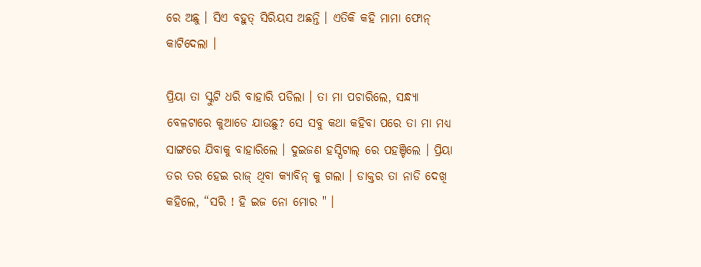ରେ ଅଛୁ । ସିଏ ବହୁତ୍ ସିରିୟସ ଅଛନ୍ତି । ଏତିକି କହି ମାମା ଫୋନ୍ କାଟିଦେଲା ।

ପ୍ରିୟା ତା ସ୍କୁଟି ଧରି ବାହାରି ପଡିଲା । ତା ମା ପଚାରିଲେ, ସନ୍ଧ୍ୟା ବେଳଟାରେ କୁଆଡେ ଯାଉଛୁ? ସେ ସବୁ କଥା କହିବା ପରେ ତା ମା ମଧ୍ୟ ସାଙ୍ଗରେ ଯିବାକୁ ବାହାରିଲେ । ଦୁଇଜଣ ହସ୍ପିଟାଲ୍ ରେ ପହଞ୍ଚିଲେ । ପ୍ରିୟା ତର ତର ହେଇ ରାଜ୍ ଥିବା କ୍ୟାବିନ୍ କୁ ଗଲା । ଡାକ୍ତର ତା ନାଡି ଦେଖି କହିଲେ, “ସରି ! ହି ଇଜ ନୋ ମୋର " ।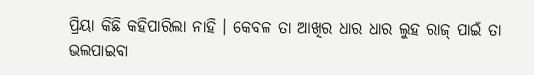ପ୍ରିୟା କିଛି କହିପାରିଲା ନାହି । କେବଳ ତା ଆଖିର ଧାର ଧାର ଲୁହ ରାଜ୍ ପାଇଁ ତା ଭଲପାଇବା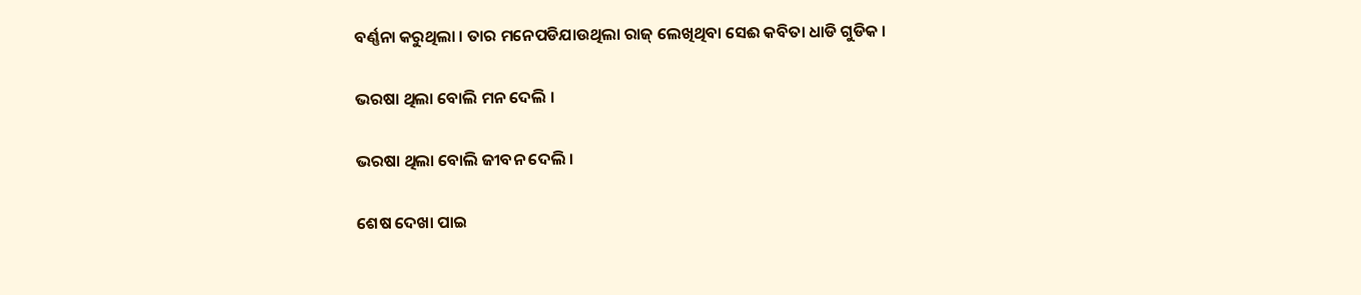ବର୍ଣ୍ଣନା କରୁଥିଲା । ତାର ମନେପଡିଯାଉଥିଲା ରାଜ୍ ଲେଖିଥିବା ସେଈ କବିତା ଧାଡି ଗୁଡିକ ।

ଭରଷା ଥିଲା ବୋଲି ମନ ଦେଲି ।

ଭରଷା ଥିଲା ବୋଲି ଜୀବନ ଦେଲି ।

ଶେଷ ଦେଖା ପାଇ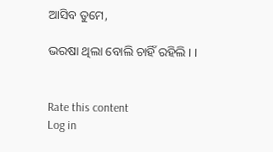ଆସିବ ତୁମେ,

ଭରଷା ଥିଲା ବୋଲି ଚାହିଁ ରହିଲି । ।


Rate this content
Log in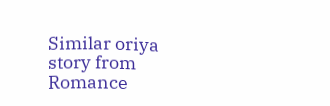Similar oriya story from Romance